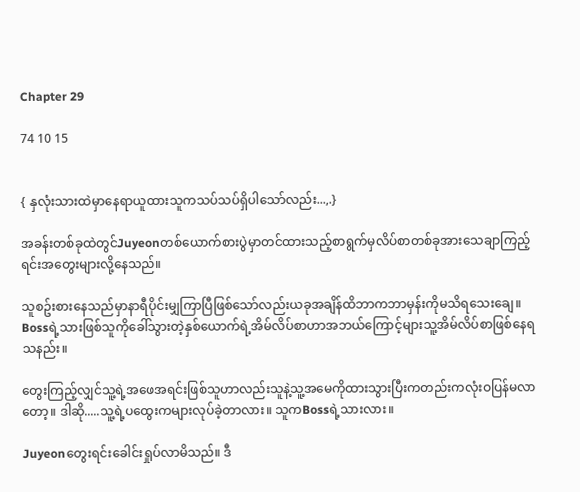Chapter 29

74 10 15


{ နှလုံးသားထဲမှာနေရာယူထားသူကသပ်သပ်ရှိပါသော်လည်း...,.}

အခန်းတစ်ခုထဲတွင်Juyeonတစ်ယောက်စားပွဲမှာတင်ထားသည့်စာရွက်မှလိပ်စာတစ်ခုအားသေချာကြည့်ရင်းအတွေးများလို့နေသည်။

သူစဥ်းစားနေသည်မှာနာရီပိုင်းမျှကြာပြီဖြစ်သော်လည်းယခုအချိန်ထိဘာကဘာမှန်းကိုမသိရသေးချေ။ Bossရဲ့သားဖြစ်သူကိုခေါ်သွားတဲ့နှစ်ယောက်ရဲ့အိမ်လိပ်စာဟာအဘယ်ကြောင့်များသူ့အိမ်လိပ်စာဖြစ်နေရသနည်း။

တွေးကြည့်လျှင်သူ့ရဲ့အဖေအရင်းဖြစ်သူဟာလည်းသူနဲ့သူ့အမေကိုထားသွားပြီးကတည်းကလုံးဝပြန်မလာတော့။ ဒါဆို.....သူ့ရဲ့ပထွေးကများလုပ်ခဲ့တာလား။ သူကBossရဲ့သားလား။

Juyeonတွေးရင်းခေါင်းရှုပ်လာမိသည်။ ဒီ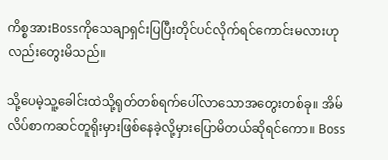ကိစ္စအားBossကိုသေချာရှင်းပြပြီးတိုင်ပင်လိုက်ရင်ကောင်းမလားဟုလည်းတွေးမိသည်။

သို့ပေမဲ့သူ့ခေါင်းထဲသို့ရုတ်တစ်ရက်ပေါ်လာသောအတွေးတစ်ခု။ အိမ်လိပ်စာကဆင်တူရိုးမှားဖြစ်နေခဲ့လို့မှားပြောမိတယ်ဆိုရင်ကော။ Boss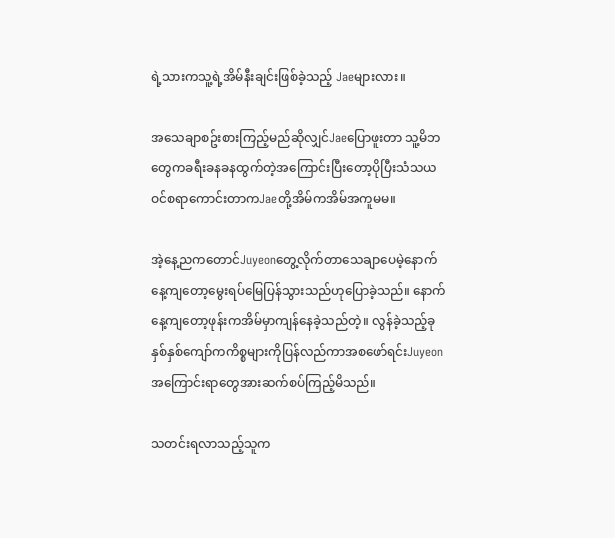ရဲ့သားကသူ့ရဲ့အိမ်နီးချင်းဖြစ်ခဲ့သည့် Jaeများလား။

အသေချာစဥ်းစားကြည့်မည်ဆိုလျှင်Jaeပြောဖူးတာ သူ့မိဘတွေကခရီးခနခနထွက်တဲ့အကြောင်းပြီးတော့ပိုပြီးသံသယဝင်စရာကောင်းတာကJaeတို့အိမ်ကအိမ်အကူမမ။

အဲ့နေ့ညကတောင်Juyeonတွေ့လိုက်တာသေချာပေမဲ့နောက်နေ့ကျတော့မွေးရပ်မြေပြန်သွားသည်ဟုပြောခဲ့သည်။ နောက်နေ့ကျတော့ဖုန်းကအိမ်မှာကျန်နေခဲ့သည်တဲ့။ လွန်ခဲ့သည့်ခုနှစ်နှစ်ကျော်ကကိစ္စများကိုပြန်လည်ကာအစဖော်ရင်းJuyeonအကြောင်းရာတွေအားဆက်စပ်ကြည့်မိသည်။

သတင်းရလာသည့်သူက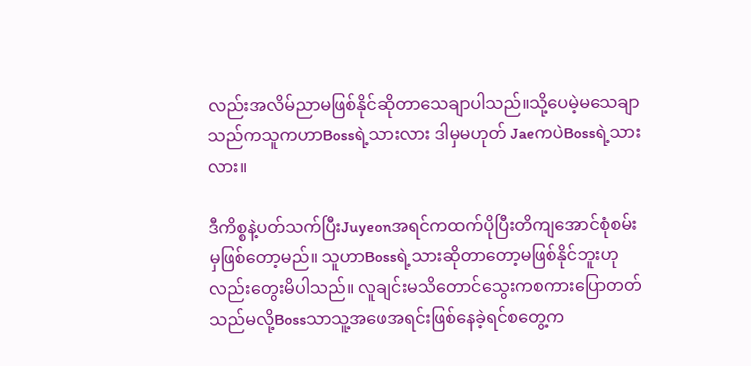လည်းအလိမ်ညာမဖြစ်နိုင်ဆိုတာသေချာပါသည်။သို့ပေမဲ့မသေချာသည်ကသူကဟာBossရဲ့သားလား ဒါမှမဟုတ် JaeကပဲBossရဲ့သားလား။

ဒီကိစ္စနဲ့ပတ်သက်ပြီးJuyeonအရင်ကထက်ပိုပြီးတိကျအောင်စုံစမ်းမှဖြစ်တော့မည်။ သူဟာBossရဲ့သားဆိုတာတော့မဖြစ်နိုင်ဘူးဟုလည်းတွေးမိပါသည်။ လူချင်းမသိတောင်သွေးကစကားပြောတတ်သည်မလို့Bossသာသူ့အဖေအရင်းဖြစ်နေခဲ့ရင်စတွေ့က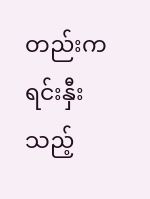တည်းကရင်းနှီးသည့်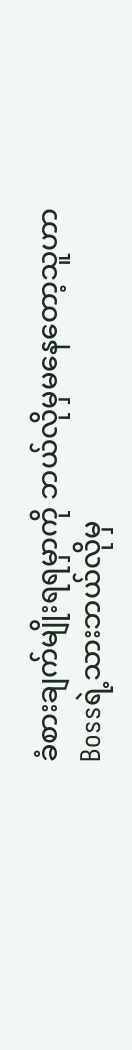ခံစားချက်မျိုးရရမှာကို ဘယ်လိုမှမနေတော့သူဟာBossရဲ့သားဘယ်လိုမှ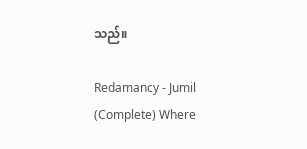သည်။

Redamancy - Jumil (Complete) Where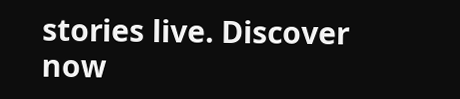stories live. Discover now